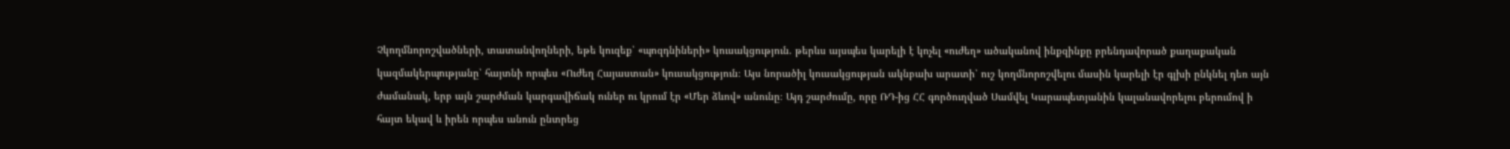Չկողմնորոշվածների, տատանվողների, եթե կուզեք՝ «պոզդնիների» կուսակցություն. թերևս այսպես կարելի է կոչել «ուժեղ» ածականով ինքզինքը բրենդավորած քաղաքական կազմակերպությանը՝ հայտնի որպես «Ուժեղ Հայաստան» կուսակցություն։ Այս նորածիլ կուսակցության ակնբախ արատի՝ ուշ կողմնորոշվելու մասին կարելի էր գլխի ընկնել դեռ այն ժամանակ, երբ այն շարժման կարգավիճակ ուներ ու կրում էր «Մեր ձևով» անունը։ Այդ շարժումը, որը ՌԴ-ից ՀՀ գործուղված Սամվել Կարապետյանին կալանավորելու բերումով ի հայտ եկավ և իրեն որպես անուն ընտրեց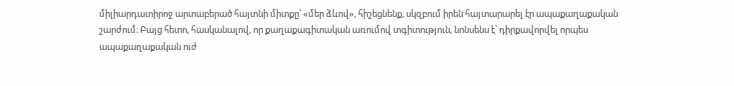միլիարդատիրոջ արտաբերած հայտնի միտքը՝ «մեր ձևով», հիշեցնենք, սկզբում իրեն հայտարարել էր ապաքաղաքական շարժում։ Բայց հետո, հասկանալով, որ քաղաքագիտական առումով տգիտություն, նոնսենս է՝ դիրքավորվել որպես ապաքաղաքական ուժ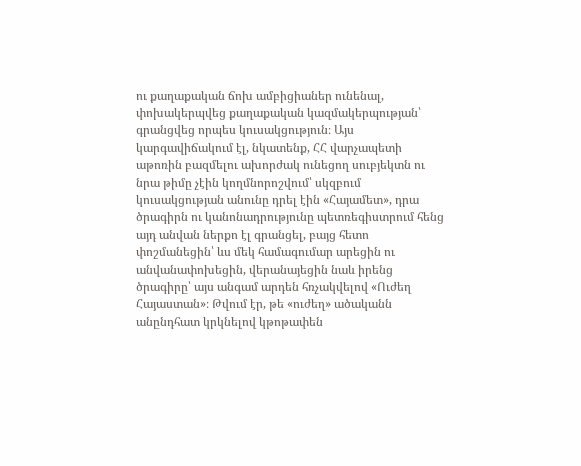ու քաղաքական ճոխ ամբիցիաներ ունենալ, փոխակերպվեց քաղաքական կազմակերպության՝ գրանցվեց որպես կուսակցություն։ Այս կարգավիճակում էլ, նկատենք, ՀՀ վարչապետի աթոռին բազմելու ախորժակ ունեցող սուբյեկտն ու նրա թիմը չէին կողմնորոշվում՝ սկզբում կուսակցության անունը դրել էին «Հայամետ», դրա ծրագիրն ու կանոնադրությունը պետռեգիստրում հենց այդ անվան ներքո էլ գրանցել, բայց հետո փոշմանեցին՝ ևս մեկ համագումար արեցին ու անվանափոխեցին, վերանայեցին նաև իրենց ծրագիրը՝ այս անգամ արդեն հռչակվելով «Ուժեղ Հայաստան»։ Թվում էր, թե «ուժեղ» ածականն անընդհատ կրկնելով կթոթափեն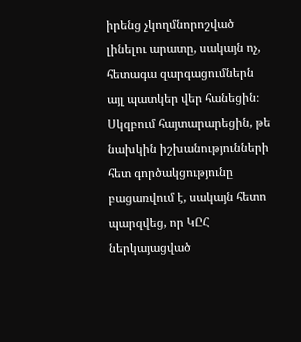իրենց չկողմնորոշված լինելու արատը, սակայն ոչ, հետագա զարգացումներն այլ պատկեր վեր հանեցին։ Սկզբում հայտարարեցին, թե նախկին իշխանությունների հետ գործակցությունը բացառվում է, սակայն հետո պարզվեց, որ ԿԸՀ ներկայացված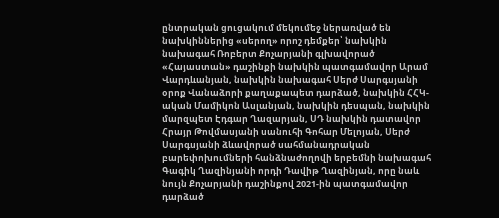ընտրական ցուցակում մեկումեջ ներառված են նախկիններից «սերող» որոշ դեմքեր՝ նախկին նախագահ Ռոբերտ Քոչարյանի գլխավորած «Հայաստան» դաշինքի նախկին պատգամավոր Արամ Վարդևանյան, նախկին նախագահ Սերժ Սարգսյանի օրոք Վանաձորի քաղաքապետ դարձած, նախկին ՀՀԿ-ական Մամիկոն Ասլանյան, նախկին դեսպան, նախկին մարզպետ Էդգար Ղազարյան, ՍԴ նախկին դատավոր Հրայր Թովմասյանի սանուհի Գոհար Մելոյան, Սերժ Սարգսյանի ձևավորած սահմանադրական բարեփոխումների հանձնաժողովի երբեմնի նախագահ Գագիկ Ղազինյանի որդի Դավիթ Ղազինյան, որը նաև նույն Քոչարյանի դաշինքով 2021-ին պատգամավոր դարձած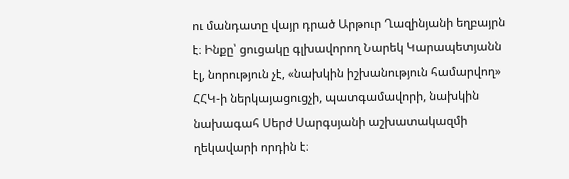ու մանդատը վայր դրած Արթուր Ղազինյանի եղբայրն է։ Ինքը՝ ցուցակը գլխավորող Նարեկ Կարապետյանն էլ, նորություն չէ, «նախկին իշխանություն համարվող» ՀՀԿ-ի ներկայացուցչի, պատգամավորի, նախկին նախագահ Սերժ Սարգսյանի աշխատակազմի ղեկավարի որդին է։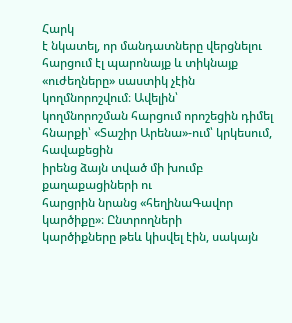Հարկ
է նկատել, որ մանդատները վերցնելու հարցում էլ պարոնայք և տիկնայք «ուժեղները» սաստիկ չէին կողմնորոշվում։ Ավելին՝
կողմնորոշման հարցում որոշեցին դիմել հնարքի՝ «Տաշիր Արենա»-ում՝ կրկեսում, հավաքեցին
իրենց ձայն տված մի խումբ քաղաքացիների ու
հարցրին նրանց «հեղինաԳավոր կարծիքը»։ Ընտրողների
կարծիքները թեև կիսվել էին, սակայն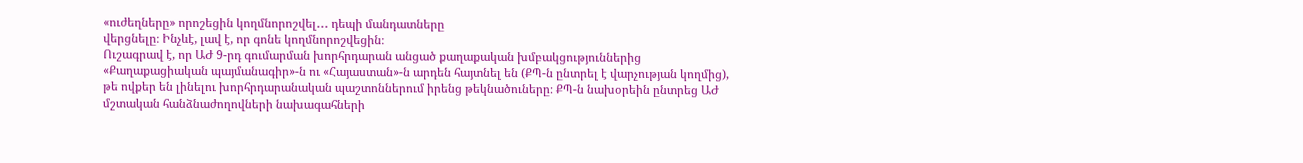«ուժեղները» որոշեցին կողմնորոշվել․․․ դեպի մանդատները
վերցնելը։ Ինչևէ, լավ է, որ գոնե կողմնորոշվեցին։
Ուշագրավ է, որ ԱԺ 9-րդ գումարման խորհրդարան անցած քաղաքական խմբակցություններից «Քաղաքացիական պայմանագիր»-ն ու «Հայաստան»-ն արդեն հայտնել են (ՔՊ-ն ընտրել է վարչության կողմից), թե ովքեր են լինելու խորհրդարանական պաշտոններում իրենց թեկնածուները։ ՔՊ-ն նախօրեին ընտրեց ԱԺ մշտական հանձնաժողովների նախագահների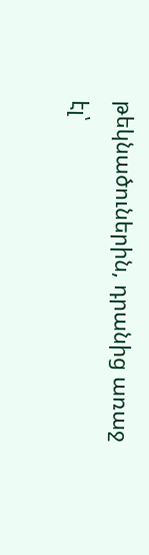թեկնածուներին, դրանից առաջ էլ՝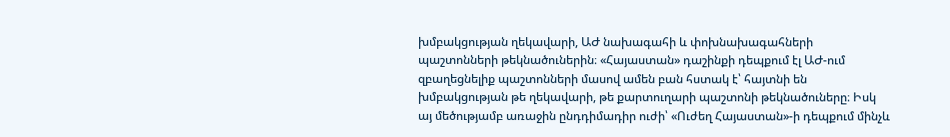խմբակցության ղեկավարի, ԱԺ նախագահի և փոխնախագահների պաշտոնների թեկնածուներին։ «Հայաստան» դաշինքի դեպքում էլ ԱԺ-ում զբաղեցնելիք պաշտոնների մասով ամեն բան հստակ է՝ հայտնի են խմբակցության թե ղեկավարի, թե քարտուղարի պաշտոնի թեկնածուները։ Իսկ այ մեծությամբ առաջին ընդդիմադիր ուժի՝ «Ուժեղ Հայաստան»-ի դեպքում մինչև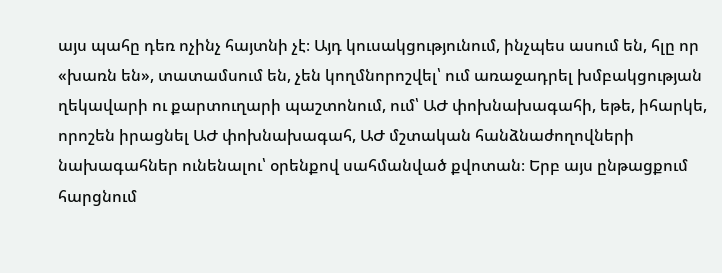այս պահը դեռ ոչինչ հայտնի չէ։ Այդ կուսակցությունում, ինչպես ասում են, հլը որ «խառն են», տատամսում են, չեն կողմնորոշվել՝ ում առաջադրել խմբակցության ղեկավարի ու քարտուղարի պաշտոնում, ում՝ ԱԺ փոխնախագահի, եթե, իհարկե, որոշեն իրացնել ԱԺ փոխնախագահ, ԱԺ մշտական հանձնաժողովների նախագահներ ունենալու՝ օրենքով սահմանված քվոտան։ Երբ այս ընթացքում հարցնում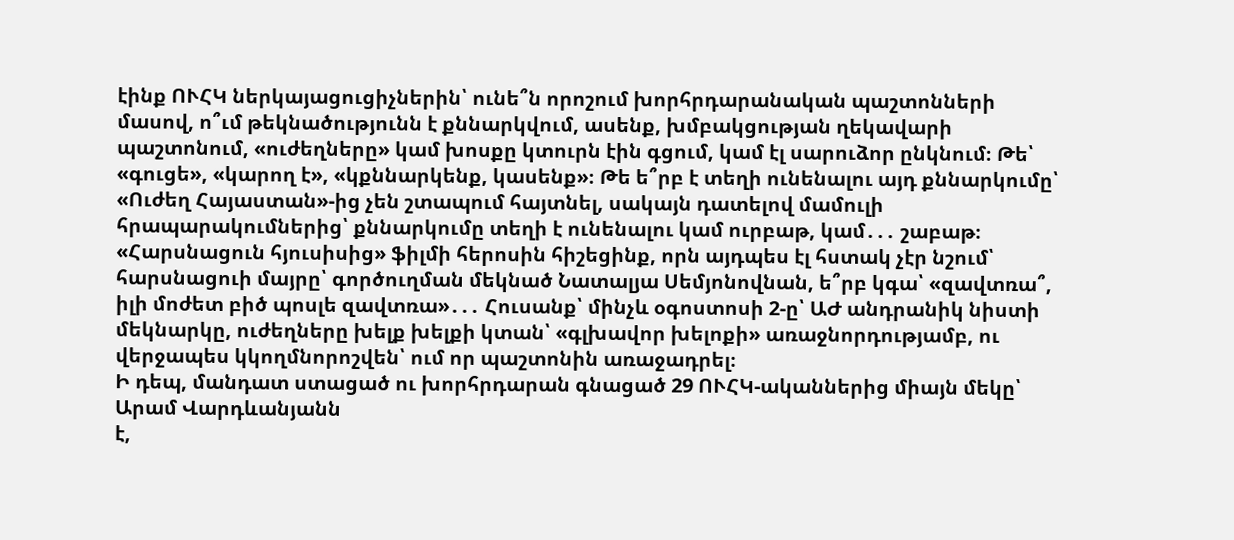էինք ՈՒՀԿ ներկայացուցիչներին՝ ունե՞ն որոշում խորհրդարանական պաշտոնների մասով, ո՞ւմ թեկնածությունն է քննարկվում, ասենք, խմբակցության ղեկավարի պաշտոնում, «ուժեղները» կամ խոսքը կտուրն էին գցում, կամ էլ սարուձոր ընկնում։ Թե՝ «գուցե», «կարող է», «կքննարկենք, կասենք»։ Թե ե՞րբ է տեղի ունենալու այդ քննարկումը՝ «Ուժեղ Հայաստան»-ից չեն շտապում հայտնել, սակայն դատելով մամուլի հրապարակումներից՝ քննարկումը տեղի է ունենալու կամ ուրբաթ, կամ․․․ շաբաթ։ «Հարսնացուն հյուսիսից» ֆիլմի հերոսին հիշեցինք, որն այդպես էլ հստակ չէր նշում՝ հարսնացուի մայրը՝ գործուղման մեկնած Նատալյա Սեմյոնովնան, ե՞րբ կգա՝ «զավտռա՞, իլի մոժետ բիծ պոսլե զավտռա»․․․ Հուսանք՝ մինչև օգոստոսի 2-ը՝ ԱԺ անդրանիկ նիստի մեկնարկը, ուժեղները խելք խելքի կտան՝ «գլխավոր խելոքի» առաջնորդությամբ, ու վերջապես կկողմնորոշվեն՝ ում որ պաշտոնին առաջադրել։
Ի դեպ, մանդատ ստացած ու խորհրդարան գնացած 29 ՈՒՀԿ-ականներից միայն մեկը՝ Արամ Վարդևանյանն
է,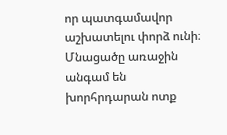որ պատգամավոր աշխատելու փորձ ունի։ Մնացածը առաջին անգամ են խորհրդարան ոտք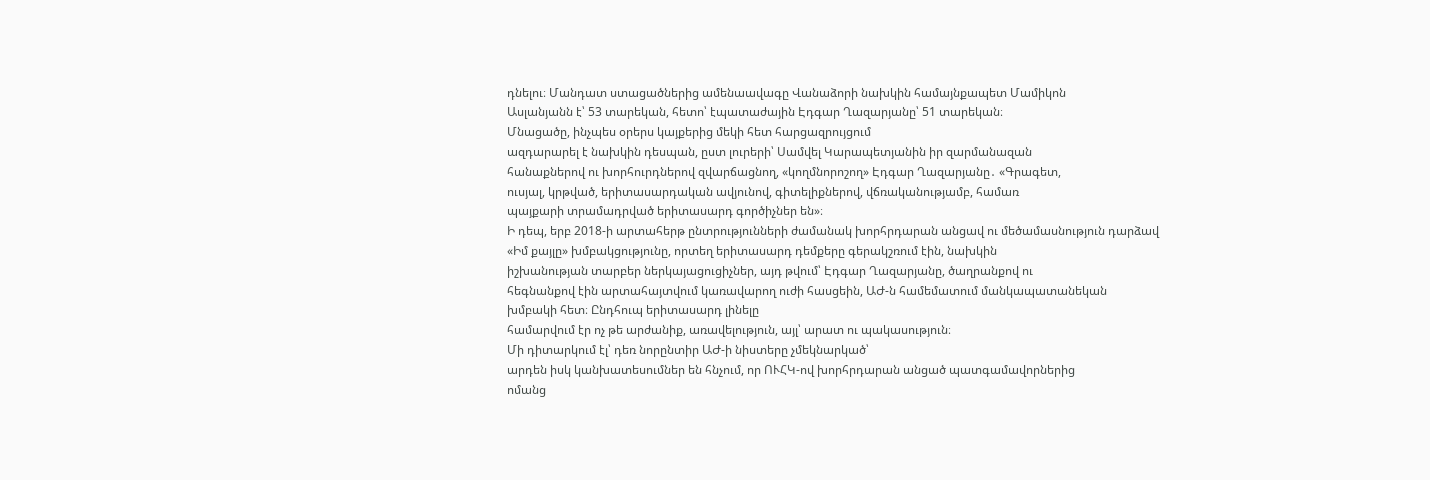դնելու։ Մանդատ ստացածներից ամենաավագը Վանաձորի նախկին համայնքապետ Մամիկոն
Ասլանյանն է՝ 53 տարեկան, հետո՝ էպատաժային Էդգար Ղազարյանը՝ 51 տարեկան։
Մնացածը, ինչպես օրերս կայքերից մեկի հետ հարցազրույցում
ազդարարել է նախկին դեսպան, ըստ լուրերի՝ Սամվել Կարապետյանին իր զարմանազան
հանաքներով ու խորհուրդներով զվարճացնող, «կողմնորոշող» Էդգար Ղազարյանը․ «Գրագետ,
ուսյալ, կրթված, երիտասարդական ավյունով, գիտելիքներով, վճռականությամբ, համառ
պայքարի տրամադրված երիտասարդ գործիչներ են»։
Ի դեպ, երբ 2018-ի արտահերթ ընտրությունների ժամանակ խորհրդարան անցավ ու մեծամասնություն դարձավ
«Իմ քայլը» խմբակցությունը, որտեղ երիտասարդ դեմքերը գերակշռում էին, նախկին
իշխանության տարբեր ներկայացուցիչներ, այդ թվում՝ Էդգար Ղազարյանը, ծաղրանքով ու
հեգնանքով էին արտահայտվում կառավարող ուժի հասցեին, ԱԺ-ն համեմատում մանկապատանեկան
խմբակի հետ։ Ընդհուպ երիտասարդ լինելը
համարվում էր ոչ թե արժանիք, առավելություն, այլ՝ արատ ու պակասություն։
Մի դիտարկում էլ՝ դեռ նորընտիր ԱԺ-ի նիստերը չմեկնարկած՝
արդեն իսկ կանխատեսումներ են հնչում, որ ՈՒՀԿ-ով խորհրդարան անցած պատգամավորներից
ոմանց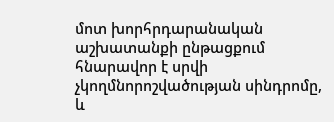մոտ խորհրդարանական աշխատանքի ընթացքում հնարավոր է սրվի
չկողմնորոշվածության սինդրոմը, և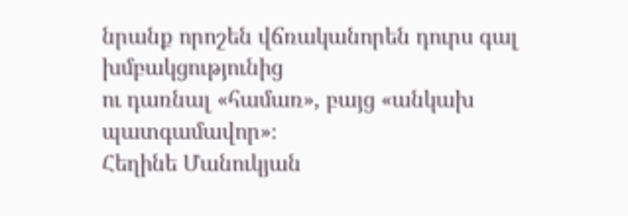նրանք որոշեն վճռականորեն դուրս գալ խմբակցությունից
ու դառնալ «համառ», բայց «անկախ պատգամավոր»։
Հեղինե Մանուկյան